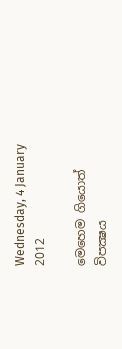Wednesday, 4 January 2012

මෙහෙම ගියොත් විපක්‍ෂය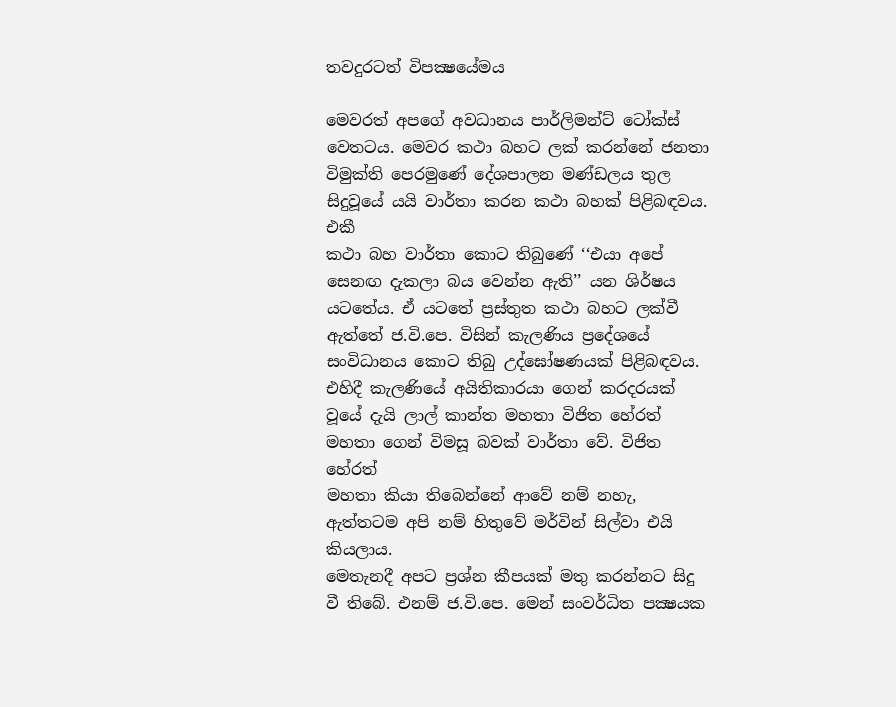තවදුරටත් විපක්‍ෂයේමය

මෙවරත් අපගේ අවධානය පාර්ලිමන්ට් ටෝක්ස් වෙතටය. මෙවර කථා බහට ලක් කරන්නේ ජනතා
විමුක්ති පෙරමුණේ දේශපාලන මණ්ඩලය තුල සිදුවූයේ යයි වාර්තා කරන කථා බහක් පිළිබඳවය. එකී
කථා බහ වාර්තා කොට තිබුණේ ‘‘එයා අපේ සෙනඟ දැකලා බය වෙන්න ඇති’’ යන ශිර්ෂය
යටතේය. ඒ යටතේ ප්‍රස්තුත කථා බහට ලක්වී ඇත්තේ ජ.වි.පෙ. විසින් කැලණිය ප්‍රදේශයේ
සංවිධානය කොට තිබු උද්ඝෝෂණයක් පිළිබඳවය. එහිදී කැලණියේ අයිතිකාරයා ගෙන් කරදරයක්
වූයේ දැයි ලාල් කාන්ත මහතා විජිත හේරත් මහතා ගෙන් විමසූ බවක් වාර්තා වේ. විජිත හේරත්
මහතා කියා තිබෙන්නේ ආවේ නම් නහැ, ඇත්තටම අපි නම් හිතුවේ මර්වින් සිල්වා එයි කියලාය.
මෙතැනදී අපට ප්‍රශ්න කීපයක් මතු කරන්නට සිදු වී තිබේ. එනම් ජ.වි.පෙ. මෙන් සංවර්ධිත පක්‍ෂයක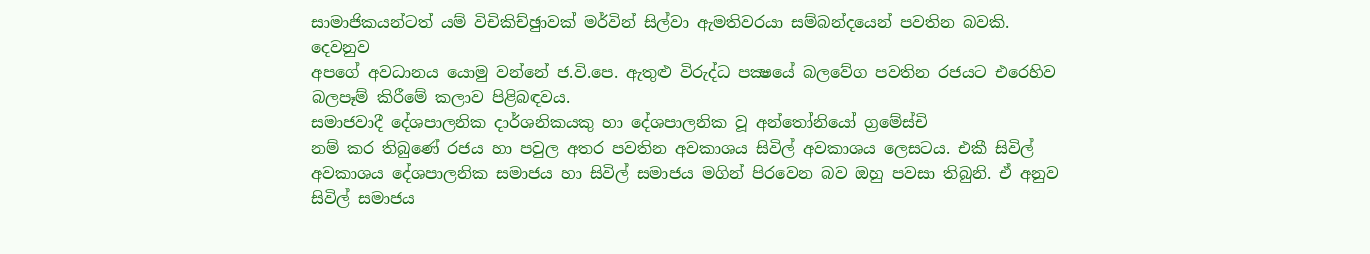සාමාජිකයන්ටත් යම් විචිකිච්ඡුාවක් මර්වින් සිල්වා ඇමතිවරයා සම්බන්දයෙන් පවතින බවකි. දෙවනුව
අපගේ අවධානය යොමු වන්නේ ජ.වි.පෙ. ඇතුළු විරුද්ධ පක්‍ෂයේ බලවේග පවතින රජයට එරෙහිව
බලපෑම් කිරීමේ කලාව පිළිබඳවය.
සමාජවාදී දේශපාලනික දාර්ශනිකයකු හා දේශපාලනික වූ අන්තෝනියෝ ග්‍රමේස්චි
නම් කර තිබුණේ රජය හා පවුල අතර පවතින අවකාශය සිවිල් අවකාශය ලෙසටය. එකී සිවිල්
අවකාශය දේශපාලනික සමාජය හා සිවිල් සමාජය මගින් පිරවෙන බව ඔහු පවසා තිබුනි. ඒ අනුව
සිවිල් සමාජය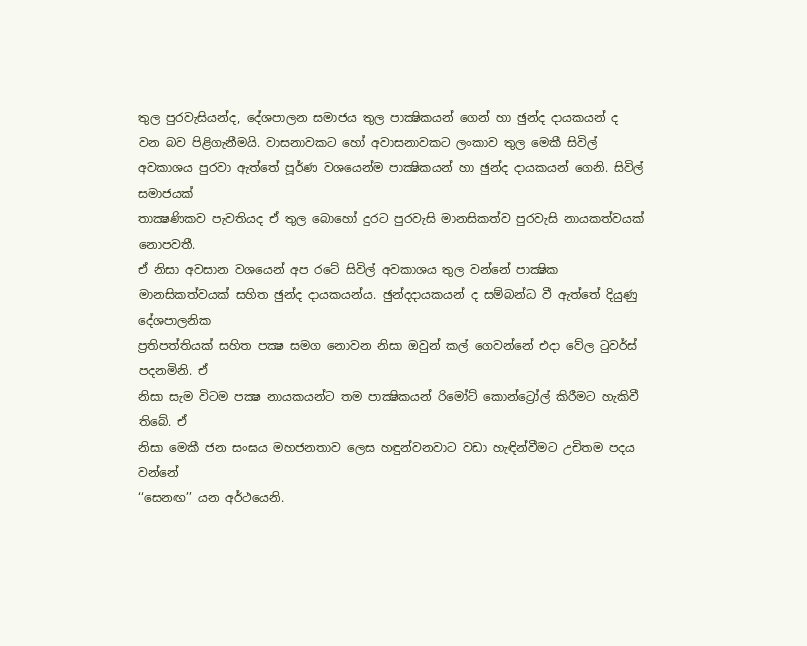තුල පුරවැසියන්ද, දේශපාලන සමාජය තුල පාක්‍ෂිකයන් ගෙන් හා ඡුන්ද දායකයන් ද
වන බව පිළිගැනීමයි. වාසනාවකට හෝ අවාසනාවකට ලංකාව තුල මෙකී සිවිල්
අවකාශය පුරවා ඇත්තේ පූර්ණ වශයෙන්ම පාක්‍ෂිකයන් හා ඡුන්ද දායකයන් ගෙනි. සිවිල් සමාජයක්
තාක්‍ෂණිකව පැවතියද ඒ තුල බොහෝ දුරට පුරවැසි මානසිකත්ව පුරවැසි නායකත්වයක් නොපවතී.
ඒ නිසා අවසාන වශයෙන් අප රටේ සිවිල් අවකාශය තුල වන්නේ පාක්‍ෂික
මානසිකත්වයක් සහිත ඡුන්ද දායකයන්ය. ඡුන්දදායකයන් ද සම්බන්ධ වී ඇත්තේ දියුණු දේශපාලනික
ප්‍රතිපත්තියක් සහිත පක්‍ෂ සමග නොවන නිසා ඔවුන් කල් ගෙවන්නේ එදා වේල ටුවර්ස් පදනමිනි. ඒ
නිසා සැම විටම පක්‍ෂ නායකයන්ට තම පාක්‍ෂිකයන් රිමෝට් කොන්ට්‍රෝල් කිරීමට හැකිවී තිබේ. ඒ
නිසා මෙකී ජන සංඝය මහජනතාව ලෙස හඳුන්වනවාට වඩා හැඳින්වීමට උචිතම පදය වන්නේ
‘‘සෙනඟ’’ යන අර්ථයෙනි.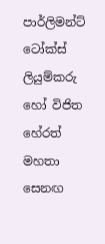පාර්ලිමන්ට් ටෝක්ස් ලියුම්කරු හෝ විජිත හේරත් මහතා සෙනඟ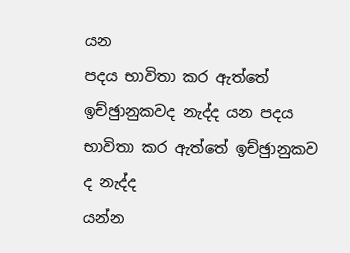යන
පදය භාවිතා කර ඇත්තේ ඉච්ඡුානුකවද නැද්ද යන පදය භාවිතා කර ඇත්තේ ඉච්ඡුානුකව ද නැද්ද
යන්න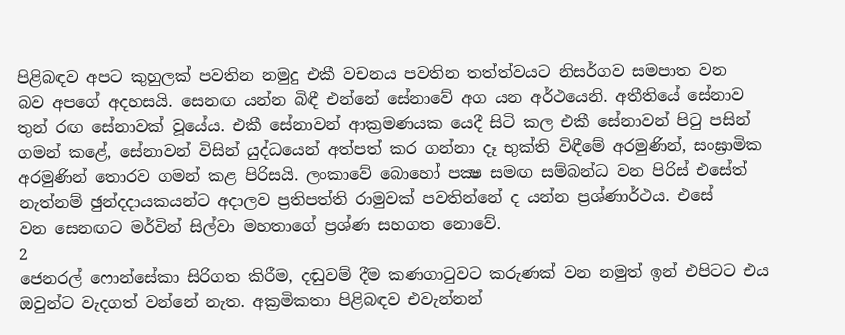පිළිබඳව අපට කුහුලක් පවතින නමුදු එකී වචනය පවතින තත්ත්වයට නිසර්ගව සමපාත වන
බව අපගේ අදහසයි. සෙනඟ යන්න බිඳී එන්නේ සේනාවේ අග යන අර්ථයෙනි. අතීතියේ සේනාව
තුන් රඟ සේනාවක් වූයේය. එකී සේනාවන් ආක්‍රමණයක යෙදී සිටි කල එකී සේනාවන් පිටු පසින්
ගමන් කළේ, සේනාවන් විසින් යුද්ධයෙන් අත්පත් කර ගන්නා දෑ භුක්ති විඳීමේ අරමුණින්, සංඝ්‍රාමික
අරමුණින් තොරව ගමන් කළ පිරිසයි. ලංකාවේ බොහෝ පක්‍ෂ සමඟ සම්බන්ධ වන පිරිස් එසේත්
නැත්නම් ඡුන්දදායකයන්ට අදාලව ප්‍රතිපත්ති රාමුවක් පවතින්නේ ද යන්න ප්‍රශ්ණාර්ථය. එසේ
වන සෙනඟට මර්වින් සිල්වා මහතාගේ ප්‍රශ්ණ සහගත නොවේ.
2
ජෙනරල් ෆොන්සේකා සිරිගත කිරීම, දඬුවම් දීම කණගාටුවට කරුණක් වන නමුත් ඉන් එපිටට එය
ඔවුන්ට වැදගත් වන්නේ නැත. අක්‍රමිකතා පිළිබඳව එවැන්නන්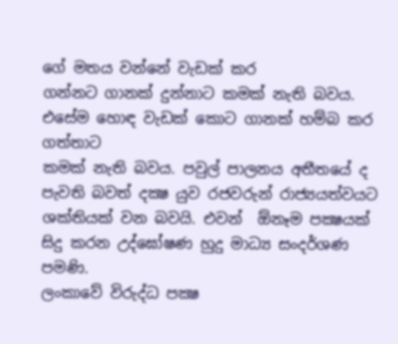ගේ මතය වන්නේ වැඩක් කර
ගන්නට ගානක් දුන්නාට කමක් නැති බවය. එසේම හොඳ වැඩක් කොට ගානක් හම්බ කර ගත්තාට
කමක් නැති බවය. පවුල් පාලනය අතීතයේ ද පැවති බවත් දක්‍ෂ යුව රජවරුන් රාජ්‍යයත්වයට
ශක්තියක් වන බවයි. එවන්  ඕනෑම පක්‍ෂයක් සිදු කරන උද්ඝෝෂණ හුදු මාධ්‍ය සංදර්ශණ පමණි.
ලංකාවේ විරුද්ධ පක්‍ෂ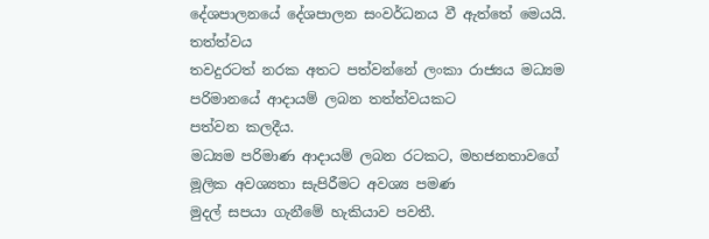දේශපාලනයේ දේශපාලන සංවර්ධනය වී ඇත්තේ මෙයයි. තත්ත්වය
තවදුරටත් නරක අතට පත්වන්නේ ලංකා රාජ්‍යය මධ්‍යම පරිමානයේ ආදායම් ලබන තත්ත්වයකට
පත්වන කලදීය.
මධ්‍යම පරිමාණ ආදායම් ලබන රටකට, මහජනතාවගේ මූලික අවශ්‍යතා සැපිරීමට අවශ්‍ය පමණ
මුදල් සපයා ගැනීමේ හැකියාව පවතී.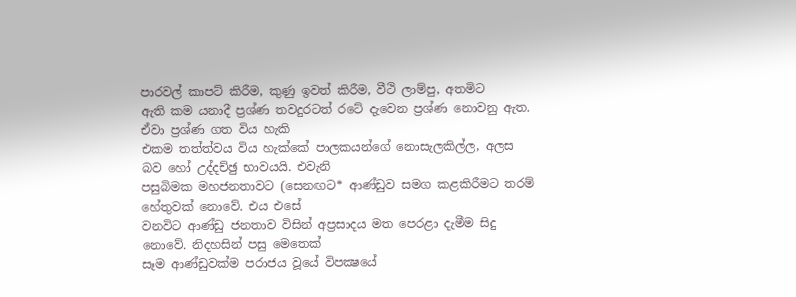පාරවල් කාපට් කිරීම, කුණු ඉවත් කිරීම, වීථි ලාම්පු, අතමිට
ඇති කම යනාදී ප්‍රශ්ණ තවදුරටත් රටේ දැවෙන ප්‍රශ්ණ නොවනු ඇත. ඒවා ප්‍රශ්ණ ගත විය හැකි
එකම තත්ත්වය විය හැක්කේ පාලකයන්ගේ නොසැලකිල්ල, අලස බව හෝ උද්දච්ඡු භාවයයි. එවැනි
පසුබිමක මහජනතාවට (සෙනඟට* ආණ්ඩුව සමග කළකිරීමට තරම් හේතුවක් නොවේ. එය එසේ
වනවිට ආණ්ඩු ජනතාව විසින් අප්‍රසාදය මත පෙරළා දැමීම සිදු නොවේ. නිදහසින් පසු මෙතෙක්
සෑම ආණ්ඩුවක්ම පරාජය වූයේ විපක්‍ෂයේ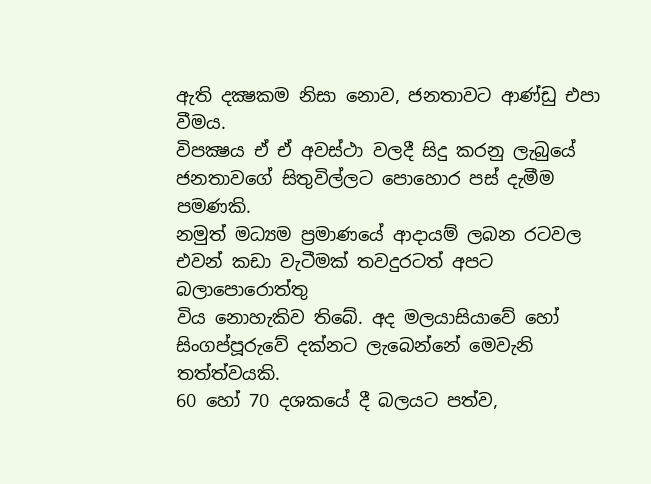ඇති දක්‍ෂකම නිසා නොව, ජනතාවට ආණ්ඩු එපා වීමය.
විපක්‍ෂය ඒ ඒ අවස්ථා වලදී සිදු කරනු ලැබුයේ ජනතාවගේ සිතුවිල්ලට පොහොර පස් දැමීම පමණකි.
නමුත් මධ්‍යම ප්‍රමාණයේ ආදායම් ලබන රටවල එවන් කඩා වැටීමක් තවදුරටත් අපට බලාපොරොත්තු
විය නොහැකිව තිබේ. අද මලයාසියාවේ හෝ සිංගප්පූරුවේ දක්නට ලැබෙන්නේ මෙවැනි
තත්ත්වයකි.
60 හෝ 70 දශකයේ දී බලයට පත්ව,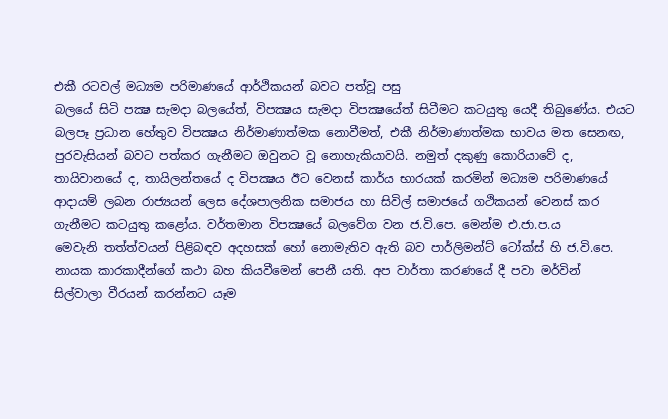එකී රටවල් මධ්‍යම පරිමාණයේ ආර්ථිකයන් බවට පත්වූ පසු
බලයේ සිටි පක්‍ෂ සැමදා බලයේත්, විපක්‍ෂය සැමදා විපක්‍ෂයේත් සිටීමට කටයුතු යෙදී තිබුණේය. එයට
බලපෑ ප්‍රධාන හේතුව විපක්‍ෂය නිර්මාණාත්මක නොවීමත්, එකී නිර්මාණාත්මක භාවය මත සෙනඟ,
පුරවැසියන් බවට පත්කර ගැනීමට ඔවුනට වූ නොහැකියාවයි. නමුත් දකුණු කොරියාවේ ද,
තායිවානයේ ද, තායිලන්තයේ ද විපක්‍ෂය ඊට වෙනස් කාර්ය භාරයක් කරමින් මධ්‍යම පරිමාණයේ
ආදායම් ලබන රාජ්‍යයන් ලෙස දේශපාලනික සමාජය හා සිවිල් සමාජයේ ගථිකයන් වෙනස් කර
ගැනීමට කටයුතු කළෝය. වර්තමාන විපක්‍ෂයේ බලවේග වන ජ.වි.පෙ. මෙන්ම එ.ජා.ප.ය
මෙවැනි තත්ත්වයන් පිළිබඳව අදහසක් හෝ නොමැතිව ඇති බව පාර්ලිමන්ට් ටෝක්ස් හි ජ.වි.පෙ.
නායක කාරකාදීන්ගේ කථා බහ කියවීමෙන් පෙනී යති. අප වාර්තා කරණයේ දී පවා මර්වින්
සිල්වාලා වීරයන් කරන්නට යෑම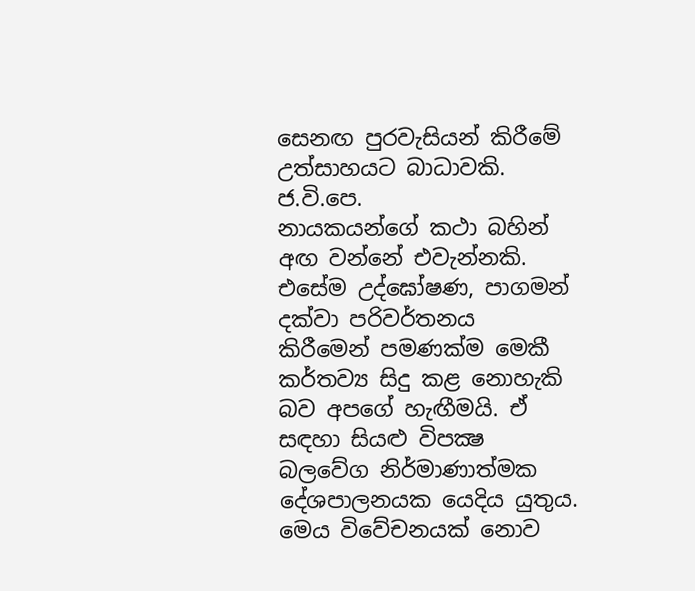සෙනඟ පුරවැසියන් කිරීමේ උත්සාහයට බාධාවකි. ජ.වි.පෙ.
නායකයන්ගේ කථා බහින් අඟ වන්නේ එවැන්නකි. එසේම උද්ඝෝෂණ, පාගමන් දක්වා පරිවර්තනය
කිරීමෙන් පමණක්ම මෙකී කර්තව්‍ය සිදු කළ නොහැකි බව අපගේ හැඟීමයි. ඒ සඳහා සියළු විපක්‍ෂ
බලවේග නිර්මාණාත්මක දේශපාලනයක යෙදිය යුතුය. මෙය විවේචනයක් නොව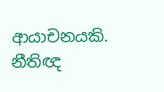ආයාචනයකි.
නීතිඥ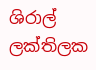ශිරාල් ලක්තිලක